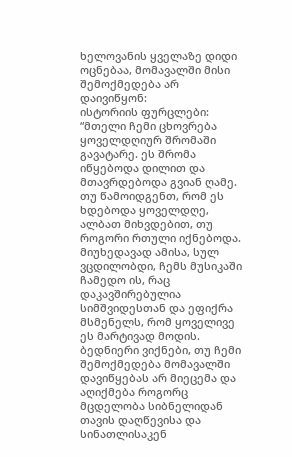ხელოვანის ყველაზე დიდი ოცნებაა, მომავალში მისი შემოქმედება არ დაივიწყონ:
ისტორიის ფურცლები:
“მთელი ჩემი ცხოვრება ყოველდღიურ შრომაში გავატარე. ეს შრომა იწყებოდა დილით და მთავრდებოდა გვიან ღამე. თუ წამოიდგენთ, რომ ეს ხდებოდა ყოველდღე, ალბათ მიხვდებით, თუ როგორი რთული იქნებოდა.
მიუხედავად ამისა, სულ ვცდილობდი, ჩემს მუსიკაში ჩამედო ის, რაც დაკავშირებულია სიმშვიდესთან და ეფიქრა მსმენელს, რომ ყოველივე ეს მარტივად მოდის.
ბედნიერი ვიქნები, თუ ჩემი შემოქმედება მომავალში დავიწყებას არ მიეცემა და აღიქმება როგორც მცდელობა სიბნელიდან თავის დაღწევისა და სინათლისაკენ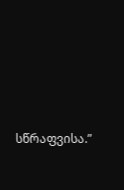სწრაფვისა.”